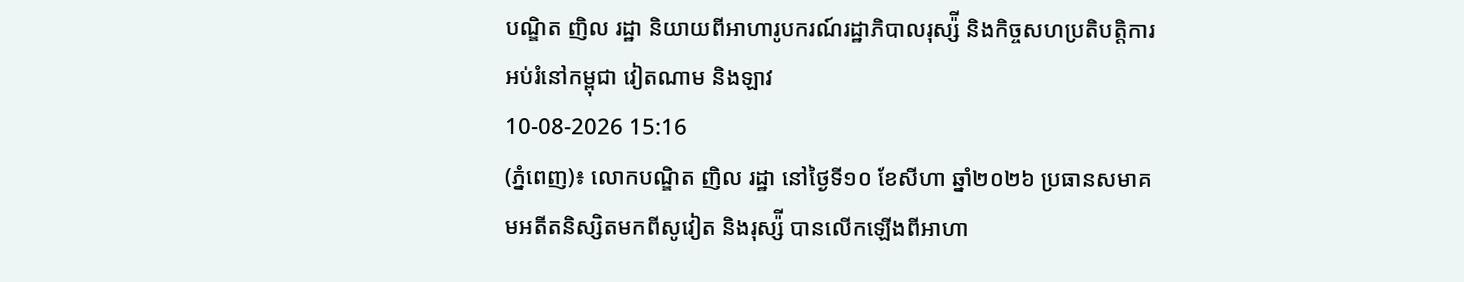បណ្ឌិត ញិល រដ្ឋា និយាយពីអាហារូបករណ៍រដ្ឋាភិបាលរុស្ស៉ី និងកិច្ចសហប្រតិបត្តិការអប់រំនៅកម្ពុជា វៀតណាម និងឡាវ
10-08-2026 15:16
(ភ្នំពេញ)៖ លោកបណ្ឌិត ញិល រដ្ឋា នៅថ្ងៃទី១០ ខែសីហា ឆ្នាំ២០២៦ ប្រធានសមាគមអតីតនិស្សិតមកពីសូវៀត និងរុស្ស៉ី បានលើកឡើងពីអាហា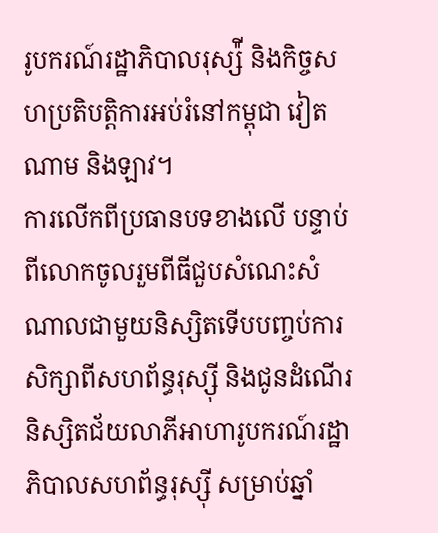រូបករណ៍រដ្ឋាភិបាលរុស្ស៉ី និងកិច្ចសហប្រតិបត្តិការអប់រំនៅកម្ពុជា វៀតណាម និងឡាវ។
ការលើកពីប្រធានបទខាងលើ បន្ទាប់ពីលោកចូលរួមពីធីជួបសំណេះសំណាលជាមួយនិស្សិតទើបបញ្ចប់ការសិក្សាពីសហព័ន្ធរុស្ស៊ី និងជូនដំណើរនិស្សិតជ័យលាភីអាហារូបករណ៍រដ្ឋាភិបាលសហព័ន្ធរុស្ស៊ី សម្រាប់ឆ្នាំ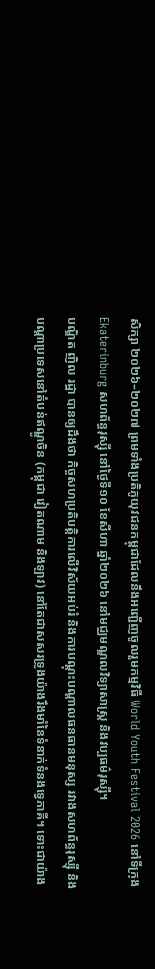សិក្សា ២០២៦–២០២៧ ព្រមទាំងប្រតិភូយុវជនកម្ពុជាដែលនឹងអញ្ជើញចូលរួមកម្មវិធី World Youth Festival 2026 នៅទីក្រុង Ekaterinburg សហព័ន្ធរុស្ស៊ី នៅថ្ងៃទី១០ ខែសីហា ឆ្នាំ២០២៦ នៅមជ្ឈមណ្ឌលវិទ្យាសាស្ត្រ និងវប្បធម៌រុស្ស៊ី។
បណ្ឌិត ញិល រដ្ឋា បានឲ្យដឹងថា កិច្ចសហប្រតិបត្តិការលើវិស័យអប់រំ និងការបណ្តុះបណ្តាលធនធានមនុស្ស រវាងសហព័ន្ធរុស្ស៊ី និងបណ្តាប្រទេសនៅតំបន់ឥណ្ឌូចិន (កម្ពុជា វៀតណាម និងឡាវ) នៅតែជាសសរទ្រូងយ៉ាងរឹងមាំនៃទំនាក់ទំនងទ្វេភាគី។ ទោះជាយ៉ាង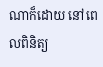ណាក៏ដោយ នៅពេលពិនិត្យ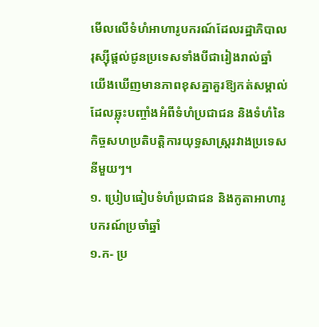មើលលើទំហំអាហារូបករណ៍ដែលរដ្ឋាភិបាលរុស្ស៊ីផ្តល់ជូនប្រទេសទាំងបីជារៀងរាល់ឆ្នាំ យើងឃើញមានភាពខុសគ្នាគួរឱ្យកត់សម្គាល់ ដែលឆ្លុះបញ្ចាំងអំពីទំហំប្រជាជន និងទំហំនៃកិច្ចសហប្រតិបត្តិការយុទ្ធសាស្ត្ររវាងប្រទេសនីមួយៗ។
១. ប្រៀបធៀបទំហំប្រជាជន និងកូតាអាហារូបករណ៍ប្រចាំឆ្នាំ
១.ក- ប្រ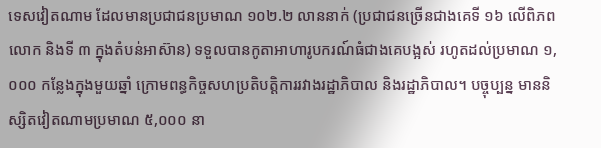ទេសវៀតណាម ដែលមានប្រជាជនប្រមាណ ១០២.២ លាននាក់ (ប្រជាជនច្រើនជាងគេទី ១៦ លើពិភពលោក និងទី ៣ ក្នុងតំបន់អាស៊ាន) ទទួលបានកូតាអាហារូបករណ៍ធំជាងគេបង្អស់ រហូតដល់ប្រមាណ ១,០០០ កន្លែងក្នុងមួយឆ្នាំ ក្រោមពន្ធកិច្ចសហប្រតិបត្តិការរវាងរដ្ឋាភិបាល និងរដ្ឋាភិបាល។ បច្ចុប្បន្ន មាននិស្សិតវៀតណាមប្រមាណ ៥,០០០ នា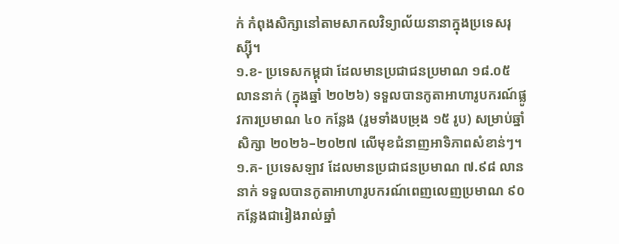ក់ កំពុងសិក្សានៅតាមសាកលវិទ្យាល័យនានាក្នុងប្រទេសរុស្ស៊ី។
១.ខ- ប្រទេសកម្ពុជា ដែលមានប្រជាជនប្រមាណ ១៨.០៥ លាននាក់ (ក្នុងឆ្នាំ ២០២៦) ទទួលបានកូតាអាហារូបករណ៍ផ្លូវការប្រមាណ ៤០ កន្លែង (រួមទាំងបម្រុង ១៥ រូប) សម្រាប់ឆ្នាំសិក្សា ២០២៦–២០២៧ លើមុខជំនាញអាទិភាពសំខាន់ៗ។
១.គ- ប្រទេសឡាវ ដែលមានប្រជាជនប្រមាណ ៧.៩៨ លាននាក់ ទទួលបានកូតាអាហារូបករណ៍ពេញលេញប្រមាណ ៩០ កន្លែងជារៀងរាល់ឆ្នាំ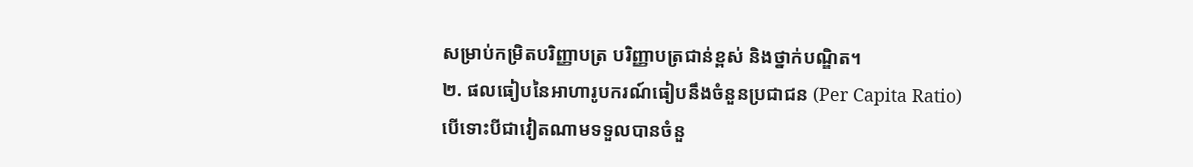សម្រាប់កម្រិតបរិញ្ញាបត្រ បរិញ្ញាបត្រជាន់ខ្ពស់ និងថ្នាក់បណ្ឌិត។
២. ផលធៀបនៃអាហារូបករណ៍ធៀបនឹងចំនួនប្រជាជន (Per Capita Ratio)
បើទោះបីជាវៀតណាមទទួលបានចំនួ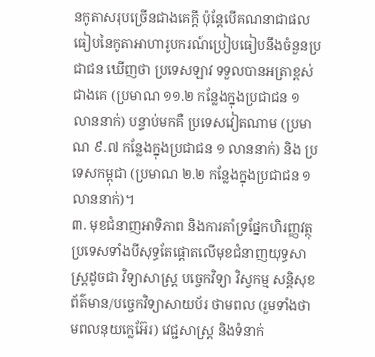នកូតាសរុបច្រើនជាងគេក្តី ប៉ុន្តែបើគណនាជាផលធៀបនៃកូតាអាហារូបករណ៍ប្រៀបធៀបនឹងចំនួនប្រជាជន ឃើញថា ប្រទេសឡាវ ទទួលបានអត្រាខ្ពស់ជាងគេ (ប្រមាណ ១១.២ កន្លែងក្នុងប្រជាជន ១ លាននាក់) បន្ទាប់មកគឺ ប្រទេសវៀតណាម (ប្រមាណ ៩.៧ កន្លែងក្នុងប្រជាជន ១ លាននាក់) និង ប្រទេសកម្ពុជា (ប្រមាណ ២.២ កន្លែងក្នុងប្រជាជន ១ លាននាក់)។
៣. មុខជំនាញអាទិភាព និងការគាំទ្រផ្នែកហិរញ្ញវត្ថុ
ប្រទេសទាំងបីសុទ្ធតែផ្តោតលើមុខជំនាញយុទ្ធសាស្ត្រដូចជា វិទ្យាសាស្ត្រ បច្ចេកវិទ្យា វិស្វកម្ម សន្តិសុខព័ត៌មាន/បច្ចេកវិទ្យាសាយប័រ ថាមពល (រួមទាំងថាមពលនុយក្លេអ៊ែរ) វេជ្ជសាស្ត្រ និងទំនាក់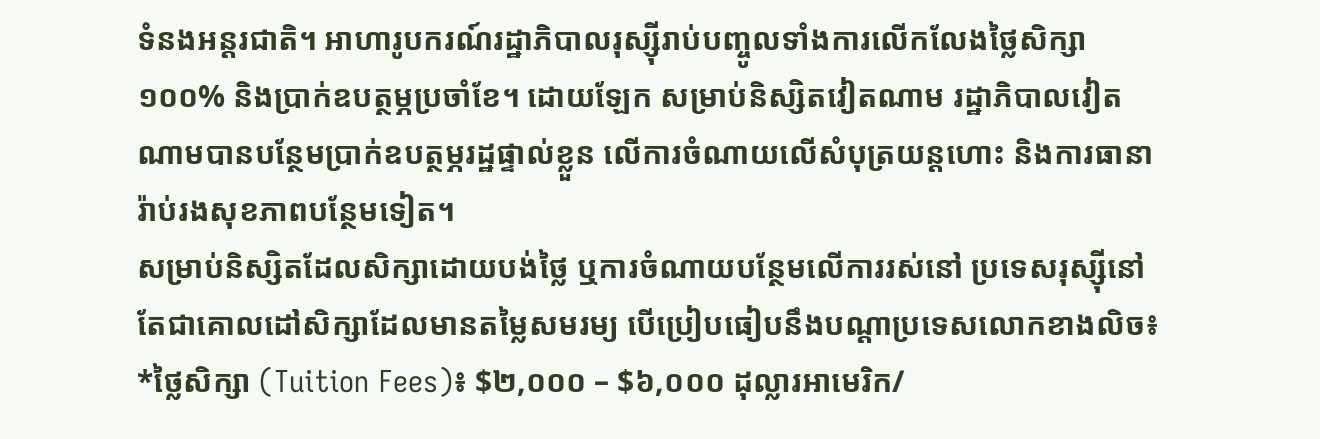ទំនងអន្តរជាតិ។ អាហារូបករណ៍រដ្ឋាភិបាលរុស្ស៊ីរាប់បញ្ចូលទាំងការលើកលែងថ្លៃសិក្សា ១០០% និងប្រាក់ឧបត្ថម្ភប្រចាំខែ។ ដោយឡែក សម្រាប់និស្សិតវៀតណាម រដ្ឋាភិបាលវៀតណាមបានបន្ថែមប្រាក់ឧបត្ថម្ភរដ្ឋផ្ទាល់ខ្លួន លើការចំណាយលើសំបុត្រយន្តហោះ និងការធានារ៉ាប់រងសុខភាពបន្ថែមទៀត។
សម្រាប់និស្សិតដែលសិក្សាដោយបង់ថ្លៃ ឬការចំណាយបន្ថែមលើការរស់នៅ ប្រទេសរុស្ស៊ីនៅតែជាគោលដៅសិក្សាដែលមានតម្លៃសមរម្យ បើប្រៀបធៀបនឹងបណ្តាប្រទេសលោកខាងលិច៖
*ថ្លៃសិក្សា (Tuition Fees)៖ $២,០០០ – $៦,០០០ ដុល្លារអាមេរិក/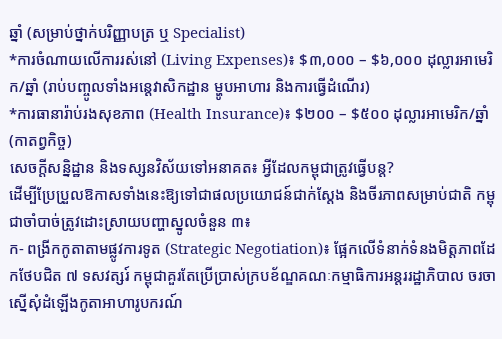ឆ្នាំ (សម្រាប់ថ្នាក់បរិញ្ញាបត្រ ឬ Specialist)
*ការចំណាយលើការរស់នៅ (Living Expenses)៖ $៣,០០០ – $៦,០០០ ដុល្លារអាមេរិក/ឆ្នាំ (រាប់បញ្ចូលទាំងអន្តេវាសិកដ្ឋាន ម្ហូបអាហារ និងការធ្វើដំណើរ)
*ការធានារ៉ាប់រងសុខភាព (Health Insurance)៖ $២០០ – $៥០០ ដុល្លារអាមេរិក/ឆ្នាំ (កាតព្វកិច្ច)
សេចក្តីសន្និដ្ឋាន និងទស្សនវិស័យទៅអនាគត៖ អ្វីដែលកម្ពុជាត្រូវធ្វើបន្ត?
ដើម្បីប្រែប្រួលឱកាសទាំងនេះឱ្យទៅជាផលប្រយោជន៍ជាក់ស្តែង និងចីរភាពសម្រាប់ជាតិ កម្ពុជាចាំបាច់ត្រូវដោះស្រាយបញ្ហាស្នូលចំនួន ៣៖
ក- ពង្រីកកូតាតាមផ្លូវការទូត (Strategic Negotiation)៖ ផ្អែកលើទំនាក់ទំនងមិត្តភាពដែកថែបជិត ៧ ទសវត្សរ៍ កម្ពុជាគួរតែប្រើប្រាស់ក្របខ័ណ្ឌគណៈកម្មាធិការអន្តររដ្ឋាភិបាល ចរចាស្នើសុំដំឡើងកូតាអាហារូបករណ៍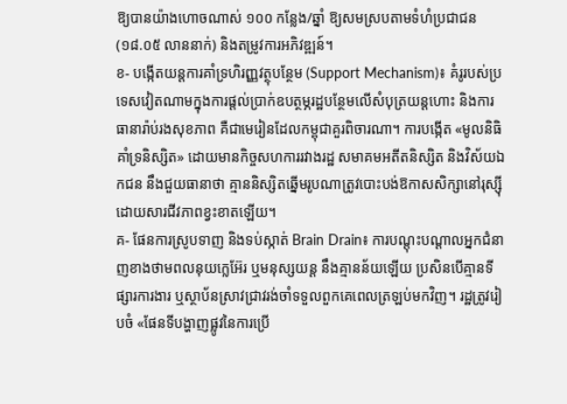ឱ្យបានយ៉ាងហោចណាស់ ១០០ កន្លែង/ឆ្នាំ ឱ្យសមស្របតាមទំហំប្រជាជន (១៨.០៥ លាននាក់) និងតម្រូវការអភិវឌ្ឍន៍។
ខ- បង្កើតយន្តការគាំទ្រហិរញ្ញវត្ថុបន្ថែម (Support Mechanism)៖ គំរូរបស់ប្រទេសវៀតណាមក្នុងការផ្តល់ប្រាក់ឧបត្ថម្ភរដ្ឋបន្ថែមលើសំបុត្រយន្តហោះ និងការធានារ៉ាប់រងសុខភាព គឺជាមេរៀនដែលកម្ពុជាគួរពិចារណា។ ការបង្កើត «មូលនិធិគាំទ្រនិស្សិត» ដោយមានកិច្ចសហការរវាងរដ្ឋ សមាគមអតីតនិស្សិត និងវិស័យឯកជន នឹងជួយធានាថា គ្មាននិស្សិតឆ្នើមរូបណាត្រូវបោះបង់ឱកាសសិក្សានៅរុស្ស៊ីដោយសារជីវភាពខ្វះខាតឡើយ។
គ- ផែនការស្រូបទាញ និងទប់ស្កាត់ Brain Drain៖ ការបណ្តុះបណ្តាលអ្នកជំនាញខាងថាមពលនុយក្លេអ៊ែរ ឬមនុស្សយន្ត នឹងគ្មានន័យឡើយ ប្រសិនបើគ្មានទីផ្សារការងារ ឬស្ថាប័នស្រាវជ្រាវរង់ចាំទទួលពួកគេពេលត្រឡប់មកវិញ។ រដ្ឋត្រូវរៀបចំ «ផែនទីបង្ហាញផ្លូវនៃការប្រើ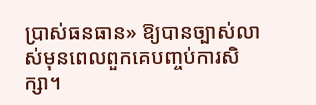ប្រាស់ធនធាន» ឱ្យបានច្បាស់លាស់មុនពេលពួកគេបញ្ចប់ការសិក្សា។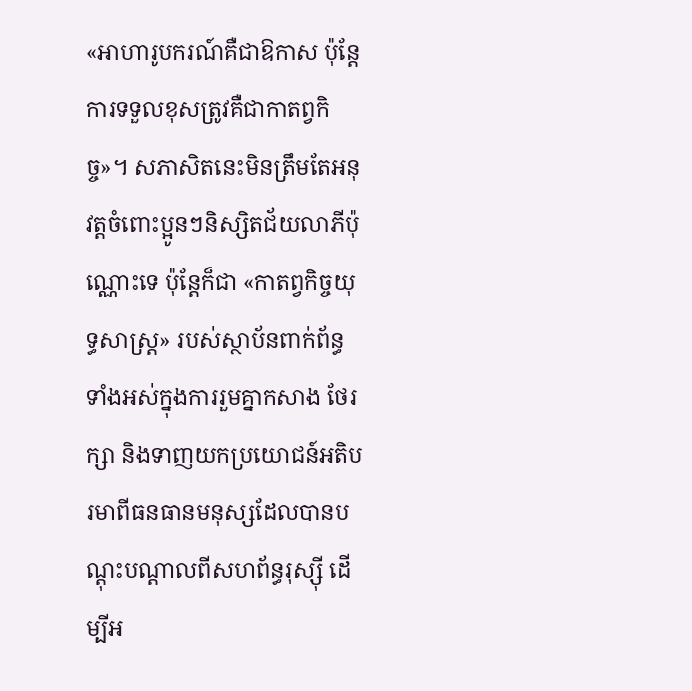«អាហារូបករណ៍គឺជាឱកាស ប៉ុន្តែការទទួលខុសត្រូវគឺជាកាតព្វកិច្ច»។ សភាសិតនេះមិនត្រឹមតែអនុវត្តចំពោះប្អូនៗនិស្សិតជ័យលាភីប៉ុណ្ណោះទេ ប៉ុន្តែក៏ជា «កាតព្វកិច្ចយុទ្ធសាស្ត្រ» របស់ស្ថាប័នពាក់ព័ន្ធទាំងអស់ក្នុងការរួមគ្នាកសាង ថែរក្សា និងទាញយកប្រយោជន៍អតិបរមាពីធនធានមនុស្សដែលបានបណ្តុះបណ្តាលពីសហព័ន្ធរុស្ស៊ី ដើម្បីអ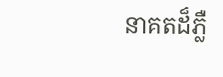នាគតដ៏ភ្លឺ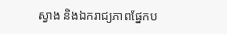ស្វាង និងឯករាជ្យភាពផ្នែកប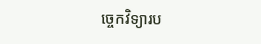ច្ចេកវិទ្យារប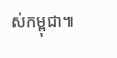ស់កម្ពុជា៕